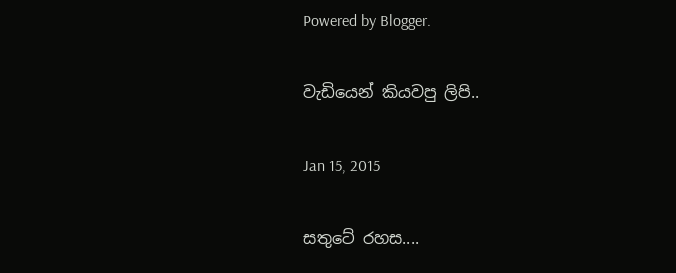Powered by Blogger.

වැඩියෙන් කියවපු ලිපි..

Jan 15, 2015

සතුටේ රහස....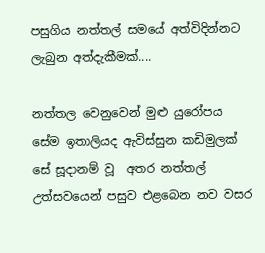පසුගිය නත්තල් සමයේ අත්විදින්නට ලැබුන අත්දැකීමක්....

නත්තල වෙනුවෙන් මුළු යුරෝපය සේම ඉතාලියද ඇවිස්සුන කඩිමුලක් සේ සූදානම් වූ  අතර නත්තල් උත්සවයෙන් පසුව එළබෙන නව වසර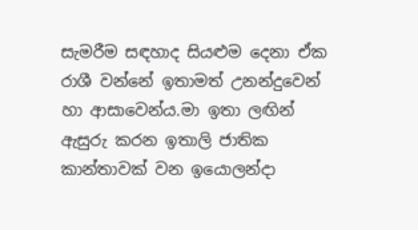සැමරීම සඳහාද සියළුම දෙනා ඒක රාශී වන්නේ ඉතාමත් උනන්දුවෙන් හා ආසාවෙන්ය.මා ඉතා ලඟින් ඇසුරු කරන ඉතාලි ජාතික කාන්තාවක් වන ඉයොලන්දා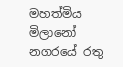මහත්මිය මිලානෝ නගරයේ රතු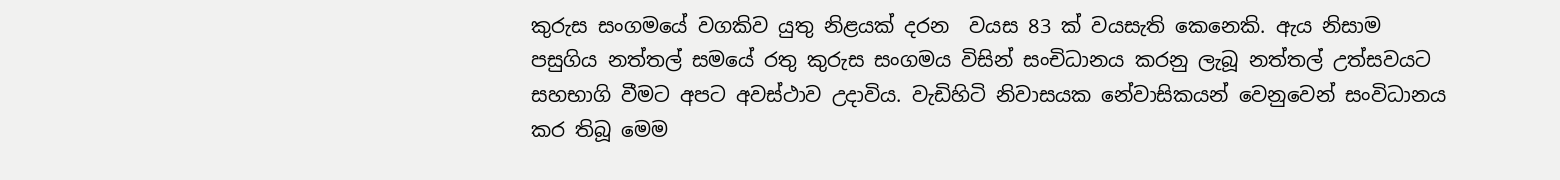කුරුස සංගමයේ වගකිව යුතු නිළයක් දරන  වයස 83 ක් වයසැති කෙනෙකි. ඇය නිසාම පසුගිය නත්තල් සමයේ රතු කුරුස සංගමය විසින් සංචිධානය කරනු ලැබූ නත්තල් උත්සවයට සහභාගි වීමට අපට අවස්ථාව උදාවිය. වැඩිහිටි නිවාසයක නේවාසිකයන් වෙනුවෙන් සංවිධානය කර තිබූ මෙම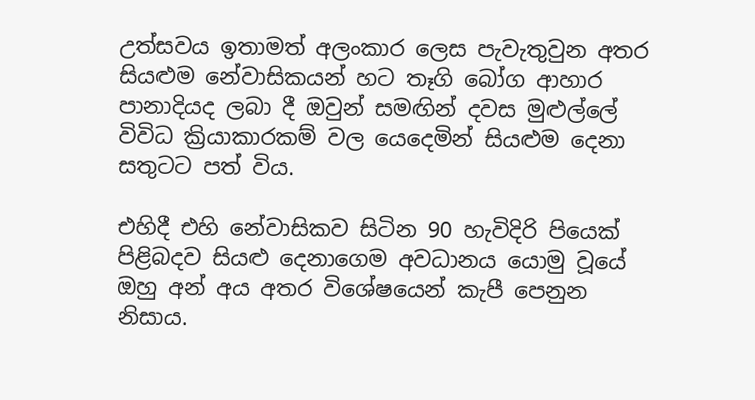උත්සවය ඉතාමත් අලංකාර ලෙස පැවැතුවුන අතර සියළුම නේවාසිකයන් හට තෑගි බෝග ආහාර පානාදියද ලබා දී ඔවුන් සමඟින් දවස මුළුල්ලේ විවිධ ක්‍රියාකාරකම් වල යෙදෙමින් සියළුම දෙනා සතුටට පත් විය.

එහිදී එහි නේවාසිකව සිටින 90 හැවිදිරි පියෙක්  පිළිබදව සියළු දෙනාගෙම අවධානය යොමු වූයේ ඔහු අන් අය අතර විශේෂයෙන් කැපී පෙනුන නිසාය.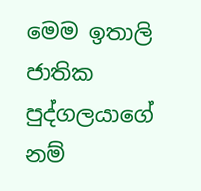මෙම ඉතාලි ජාතික පුද්ගලයාගේ නම්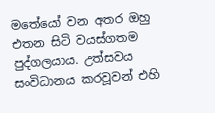මතේයෝ වන අතර ඔහු එතන සිටි වයස්ගතම පුද්ගලයාය. උත්සවය සංවිධානය කරවූවන් එහි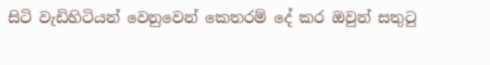සිටි වැඩිහිටියන් වෙනුවෙන් කෙතරම් දේ කර ඔවුන් සතුටු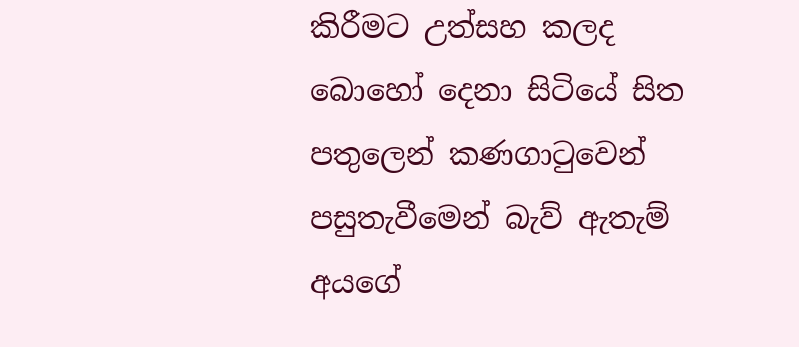කිරීමට උත්සහ කලද බොහෝ දෙනා සිටියේ සිත පතුලෙන් කණගාටුවෙන් පසුතැවීමෙන් බැව් ඇතැම් අයගේ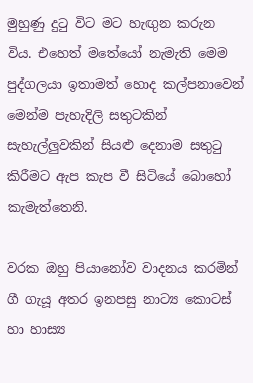මුහුණු දුටු විට මට හැඟුන කරුන විය. එහෙත් මතේයෝ නැමැති මෙම පුද්ගලයා ඉතාමත් හොද කල්පනාවෙන් මෙන්ම පැහැදිලි සතුටකින් සැහැල්ලුවකින් සියළු දෙනාම සතුටු කිරීමට ඇප කැප වී සිටියේ බොහෝ කැමැත්තෙනි.

වරක ඔහු පියානෝව වාදනය කරමින් ගී ගැයූ අතර ඉනපසු නාට්‍ය කොටස් හා හාස්‍ය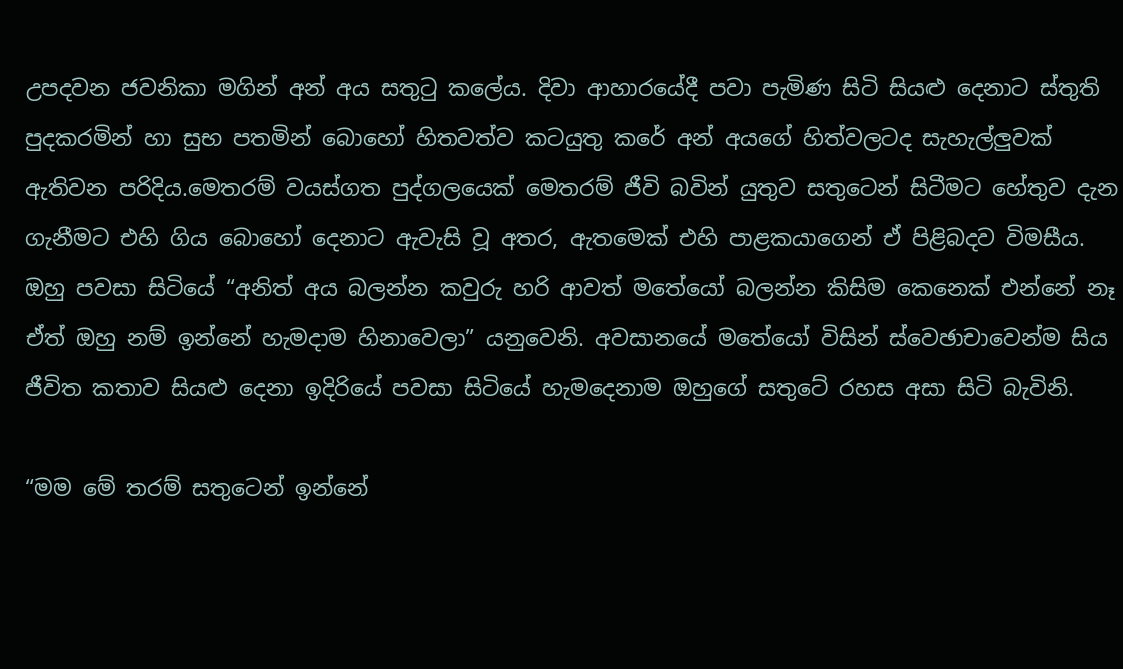උපදවන ජවනිකා මගින් අන් අය සතුටු කලේය. දිවා ආහාරයේදී පවා පැමිණ සිටි සියළු දෙනාට ස්තුති පුදකරමින් හා සුභ පතමින් බොහෝ හිතවත්ව කටයුතු කරේ අන් අයගේ හිත්වලටද සැහැල්ලුවක් ඇතිවන පරිදිය.මෙතරම් වයස්ගත පුද්ගලයෙක් මෙතරම් ජීවි බවින් යුතුව සතුටෙන් සිටීමට හේතුව දැන ගැනීමට එහි ගිය බොහෝ දෙනාට ඇවැසි වූ අතර, ඇතමෙක් එහි පාළකයාගෙන් ඒ පිළිබදව විමසීය. ඔහු පවසා සිටියේ “අනිත් අය බලන්න කවුරු හරි ආවත් මතේයෝ බලන්න කිසිම කෙනෙක් එන්නේ නෑ ඒත් ඔහු නම් ඉන්නේ හැමදාම හිනාවෙලා” යනුවෙනි. අවසානයේ මතේයෝ විසින් ස්වෙඡාචාවෙන්ම සිය ජීවිත කතාව සියළු දෙනා ඉදිරියේ පවසා සිටියේ හැමදෙනාම ඔහුගේ සතුටේ රහස අසා සිටි බැවිනි.

“මම මේ තරම් සතුටෙන් ඉන්නේ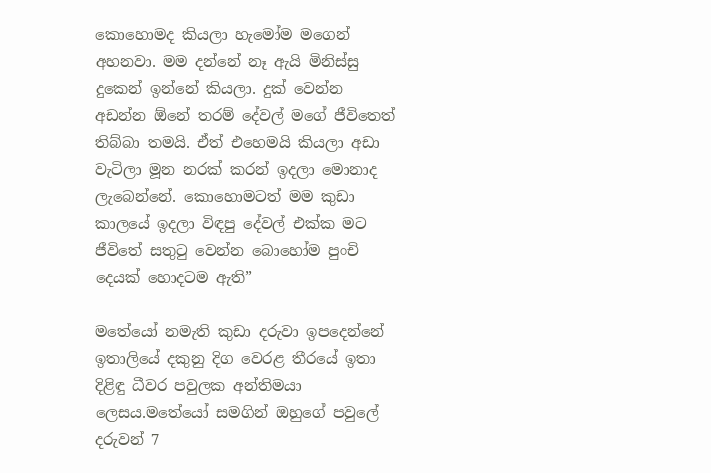කොහොමද කියලා හැමෝම මගෙන් අහනවා. මම දන්නේ නෑ ඇයි මිනිස්සු දුකෙන් ඉන්නේ කියලා. දුක් වෙන්න අඩන්න ඕනේ තරම් දේවල් මගේ ජීවිතෙත් තිබ්බා තමයි. ඒත් එහෙමයි කියලා අඩා වැටිලා මූන නරක් කරන් ඉදලා මොනාද ලැබෙන්නේ. කොහොමටත් මම කුඩා කාලයේ ඉදලා විඳපු දේවල් එක්ක මට ජීවිතේ සතුටු වෙන්න බොහෝම පුංචි දෙයක් හොදටම ඇති”

මතේයෝ නමැති කුඩා දරුවා ඉපදෙන්නේ ඉතාලියේ දකුනු දිග වෙරළ තීරයේ ඉතා දිළිඳු ධීවර පවුලක අන්තිමයා ලෙසය.මතේයෝ සමගින් ඔහුගේ පවුලේ දරුවන් 7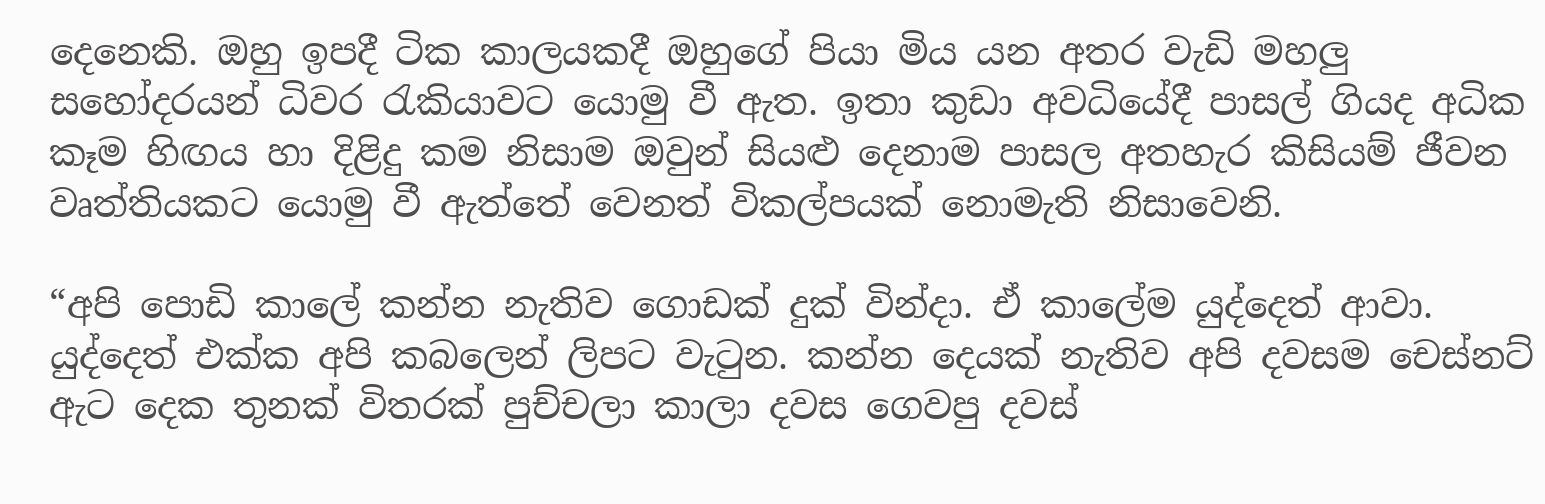දෙනෙකි. ඔහු ඉපදී ටික කාලයකදී ඔහුගේ පියා මිය යන අතර වැඩි මහලු සහෝදරයන් ධිවර රැකියාවට යොමු වී ඇත. ඉතා කුඩා අවධියේදී පාසල් ගියද අධික කෑම හිඟය හා දිළිදු කම නිසාම ඔවුන් සියළු දෙනාම පාසල අතහැර කිසියම් ජීවන වෘත්තියකට යොමු වී ඇත්තේ වෙනත් විකල්පයක් නොමැති නිසාවෙනි.

“අපි පොඩි කාලේ කන්න නැතිව ගොඩක් දුක් වින්දා. ඒ කාලේම යුද්දෙත් ආවා. යුද්දෙත් එක්ක අපි කබලෙන් ලිපට වැටුන. කන්න දෙයක් නැතිව අපි දවසම චෙස්නට් ඇට දෙක තුනක් විතරක් පුච්චලා කාලා දවස ගෙවපු දවස්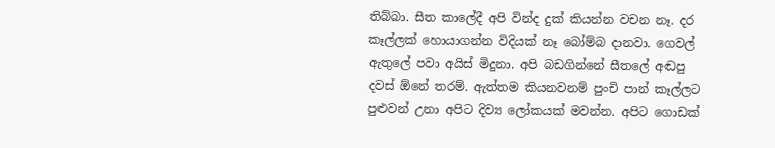තිබ්බා. සීත කාලේදී අපි වින්ද දුක් කියන්න වචන නෑ. දර කෑල්ලක් හොයාගන්න විදියක් නෑ බෝම්බ දානවා. ගෙවල් ඇතුලේ පවා අයිස් මිදුනා. අපි බඩගින්නේ සීතලේ අඬපු දවස් ඕනේ තරම්. ඇත්තම කියනවනම් පුංචි පාන් කෑල්ලට පුළුවන් උනා අපිට දිව්‍ය ලෝකයක් මවන්න. අපිට ගොඩක්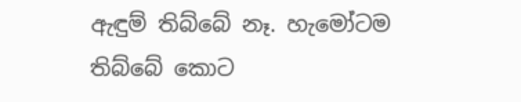ඇඳුම් තිබ්බේ නෑ. හැමෝටම තිබ්බේ කොට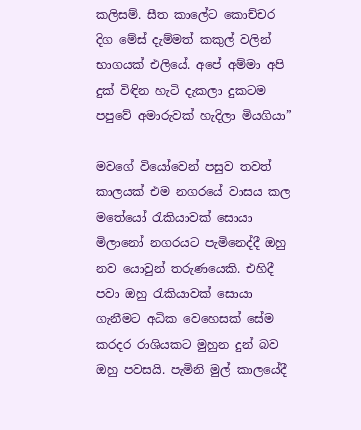කලිසම්. සීත කාලේට කොච්චර දිග මේස් දැම්මත් කකුල් වලින් භාගයක් එලියේ. අපේ අම්මා අපි දුක් විඳින හැටි දැකලා දුකටම පපුවේ අමාරුවක් හැදිලා මියගියා”

මවගේ වියෝවෙන් පසුව තවත් කාලයක් එම නගරයේ වාසය කල මතේයෝ රැකියාවක් සොයා මිලානෝ නගරයට පැමිනෙද්දී ඔහු නව යොවුන් තරුණයෙකි. එහිදී පවා ඔහු රැකියාවක් සොයා ගැනීමට අධික වෙහෙසක් සේම කරදර රාශියකට මුහුන දුන් බව ඔහු පවසයි. පැමිනි මුල් කාලයේදී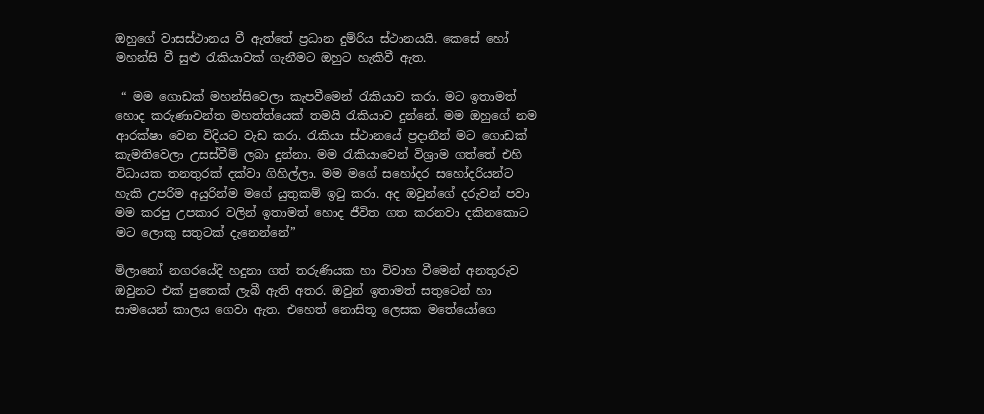ඔහුගේ වාසස්ථානය වී ඇත්තේ ප්‍රධාන දුම්රිය ස්ථානයයි. කෙසේ හෝ මහන්සි වී සුළු රැකියාවක් ගැනීමට ඔහුට හැකිවී ඇත.

 “ මම ගොඩක් මහන්සිවෙලා කැපවීමෙන් රැකියාව කරා. මට ඉතාමත් හොද කරුණාවන්ත මහත්ත්යෙක් තමයි රැකියාව දුන්නේ. මම ඔහුගේ නම ආරක්ෂා වෙන විදියට වැඩ කරා. රැකියා ස්ථානයේ ප්‍රදානීන් මට ගොඩක් කැමතිවෙලා උසස්වීම් ලබා දුන්නා. මම රැකියාවෙන් විශ්‍රාම ගත්තේ එහි විධායක තනතුරක් දක්වා ගිහිල්ලා. මම මගේ සහෝදර සහෝදරියන්ට හැකි උපරිම අයුරින්ම මගේ යුතුකම් ඉටු කරා. අද ඔවුන්ගේ දරුවන් පවා මම කරපු උපකාර වලින් ඉතාමත් හොද ජීවිත ගත කරනවා දකිනකොට මට ලොකු සතුටක් දැනෙන්නේ”

මිලානෝ නගරයේදි හදුනා ගත් තරුණියක හා විවාහ වීමෙන් අනතුරුව ඔවුනට එක් පුතෙක් ලැබී ඇති අතර. ඔවුන් ඉතාමත් සතුටෙන් හා සාමයෙන් කාලය ගෙවා ඇත. එහෙත් නොසිතූ ලෙසක මතේයෝගෙ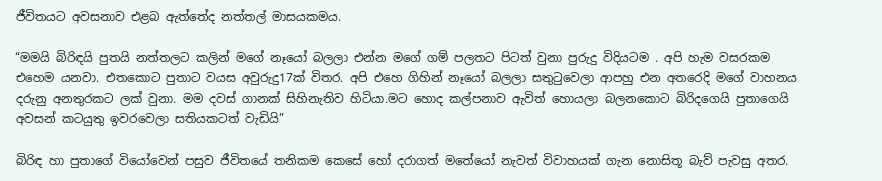ජීවිතයට අවසනාව එළබ ඇත්තේද නත්තල් මාසයකමය.

“මමයි බිරිඳයි පුතයි නත්තලට කලින් මගේ නෑයෝ බලලා එන්න මගේ ගම් පලතට පිටත් වුනා පුරුදු විදියටම . අපි හැම වසරකම එහෙම යනවා. එතකොට පුතාට වයස අවුරුදු17ක් විතර. අපි එහෙ ගිහින් නෑයෝ බලලා සතුටුවෙලා ආපහු එන අතරෙදි මගේ වාහනය දරුනු අනතුරකට ලක් වුනා. මම දවස් ගානක් සිහිනැතිව හිටියා.මට හොද කල්පනාව ඇවිත් හොයලා බලනකොට බිරිදගෙයි පුතාගෙයි අවසන් කටයුතු ඉවරවෙලා සතියකටත් වැඩියි”

බිරිඳ හා පුතාගේ වියෝවෙන් පසුව ජීවිතයේ තනිකම කෙසේ හෝ දරාගත් මතේයෝ නැවත් විවාහයක් ගැන නොසිතූ බැව් පැවසු අතර.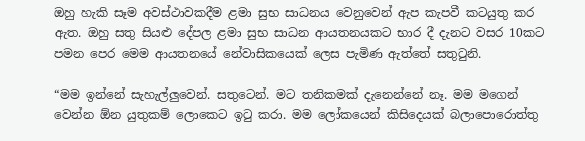ඔහු හැකි සෑම අවස්‍ථාවකදීම ළමා සුභ සාධනය වෙනුවෙන් ඇප කැපවී කටයුතු කර ඇත. ඔහු සතු සි‍යළු දේපල ළමා සුභ සාධන ආයතනයකට භාර දී දැනට වසර 10කට පමන පෙර මෙම ආයතනයේ නේවාසිකයෙක් ලෙස පැමිණ ඇත්තේ සතුටුනි.

“මම ඉන්නේ සැහැල්ලුවෙන්. සතුටෙන්. මට තනිකමක් දැනෙන්නේ නෑ. මම මගෙන් වෙන්න ඕන යුතුකම් ලොකෙට ඉටු කරා. මම ලෝකයෙන් කිසිදෙයක් බලාපොරොත්තු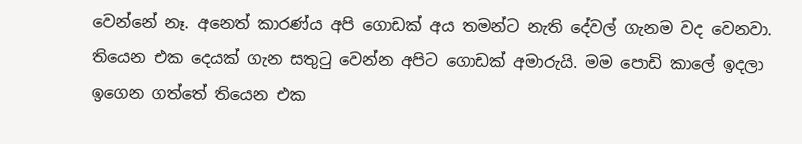වෙන්නේ නෑ. අනෙත් කාරණ්ය අපි ගොඩක් අය තමන්ට නැති දේවල් ගැනම වද වෙනවා. තියෙන එක දෙයක් ගැන සතුටු වෙන්න අපිට ගොඩක් අමාරුයි. මම පොඩි කාලේ ඉදලා ඉගෙන ගත්තේ තියෙන එක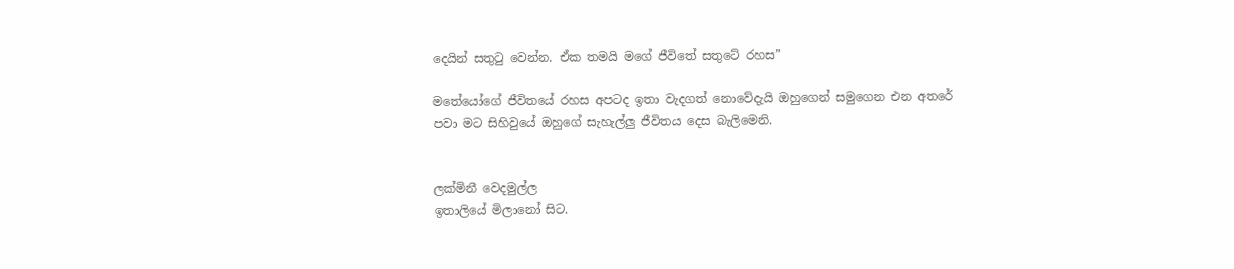දෙයින් සතුටු වෙන්න. ඒක තමයි මගේ ජීවිතේ සතුටේ රහස”

මතේයෝගේ ජීවිතයේ රහස අපටද ඉතා වැදගත් නොවේදැයි ඔහුගෙන් සමුගෙන එන අතරේ පවා මට සිහිවුයේ ඔහුගේ සැහැල්ලු ජීවිතය දෙස බැලිමෙනි.


ලක්මිනී වෙදමුල්ල
ඉතාලියේ මිලානෝ සිට.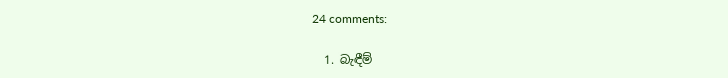24 comments:

  1. බැඳීම්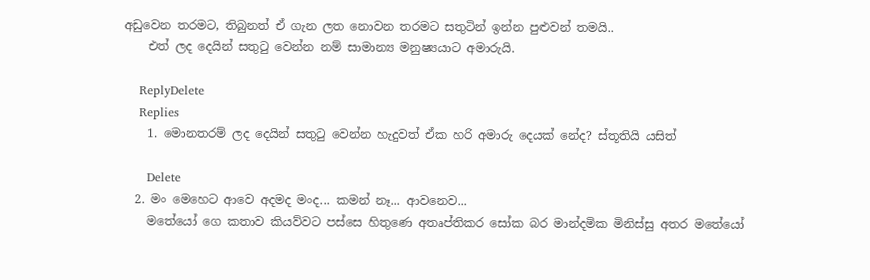අඩුවෙන තරමට, තිබුනත් ඒ ගැන ලත නොවන තරමට සතුටින් ඉන්න පුළුවන් තමයි..
    එත් ලද දෙයින් සතුටු වෙන්න නම් සාමාන්‍ය මනුෂ්‍යයාට අමාරුයි.

    ReplyDelete
    Replies
    1. මොනතරම් ලද දෙයින් සතුටු වෙන්න හැදුවත් ඒක හරි අමාරු දෙයක් නේද? ස්තූතියි යසිත්

      Delete
  2. මං මෙහෙට ආවෙ අදමද මංද... කමන් නෑ... ආවනෙව...
    මතේයෝ ගෙ කතාව කියව්වට පස්සෙ හිතුණෙ අතෘප්තිකර සෝක බර මාන්දමික මිනිස්සු අතර මතේයෝ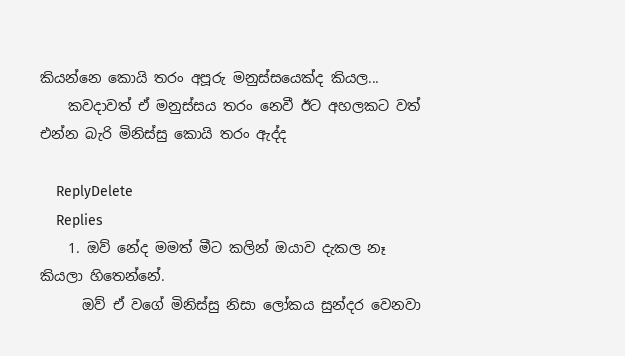කියන්නෙ කොයි තරං අපූරු මනුස්සයෙක්ද කියල...
    කවදාවත් ඒ මනුස්සය තරං නෙවී ඊට අහලකට වත් එන්න බැරි මිනිස්සු කොයි තරං ඇද්ද

    ReplyDelete
    Replies
    1. ඔව් නේද මමත් මීට කලින් ඔයාව දැකල නෑ කියලා හිතෙන්නේ.
      ඔව් ඒ වගේ මිනිස්සු නිසා ලෝකය සුන්දර වෙනවා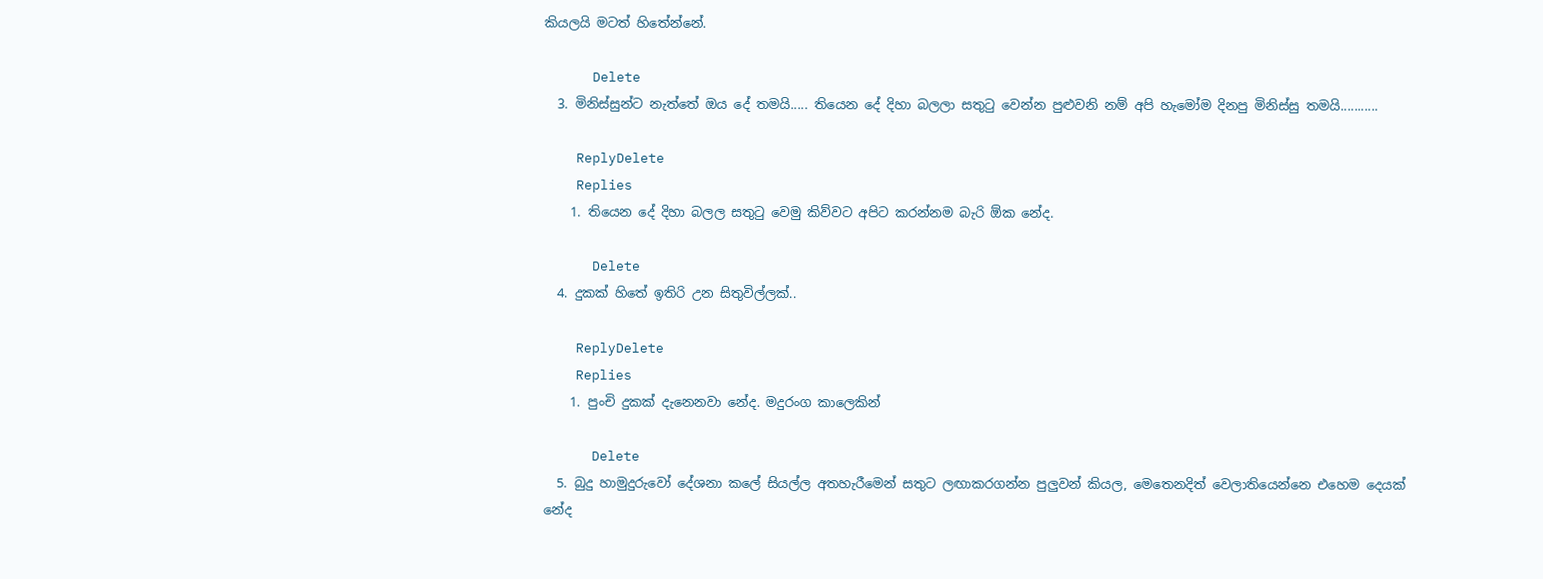කියලයි මටත් හිතේන්නේ.

      Delete
  3. මිනිස්සුන්ට නැත්තේ ඔය දේ තමයි..... තියෙන දේ දිහා බලලා සතුටු වෙන්න පුළුවනි නම් අපි හැමෝම දිනපු මිනිස්සු තමයි...........

    ReplyDelete
    Replies
    1. තියෙන දේ දිහා බලල සතුටු වෙමු කිව්වට අපිට කරන්නම බැරි ඕක නේද.

      Delete
  4. දුකක් හිතේ ඉතිරි උන සිතුවිල්ලක්..

    ReplyDelete
    Replies
    1. පුංචි දුකක් දැනෙනවා නේද. මදුරංග කාලෙකින්

      Delete
  5. බුදු හාමුදුරුවෝ දේශනා කලේ සියල්ල අතහැරීමෙන් සතුට ලඟාකරගන්න පුලුවන් කියල, මෙතෙනදිත් වෙලාතියෙන්නෙ එහෙම දෙයක් නේද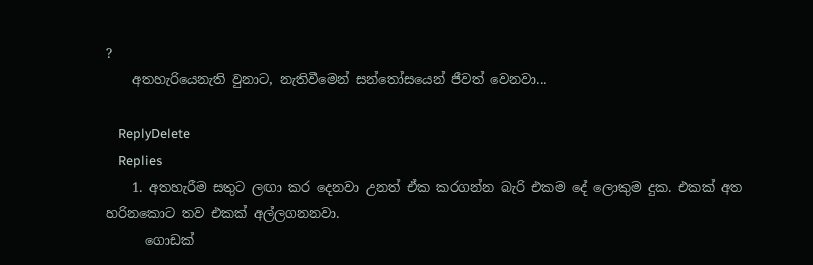?
    අතහැරියෙනැති වුනාට, නැතිවීමෙන් සන්තෝසයෙන් ජීවත් වෙනවා...

    ReplyDelete
    Replies
    1. අතහැරීම සතුට ලඟා කර දෙනවා උනත් ඒක කරගන්න බැරි එකම දේ ලොකුම දුක. එකක් අත හරිනකොට තව එකක් අල්ලගනනවා.
      ගොඩක්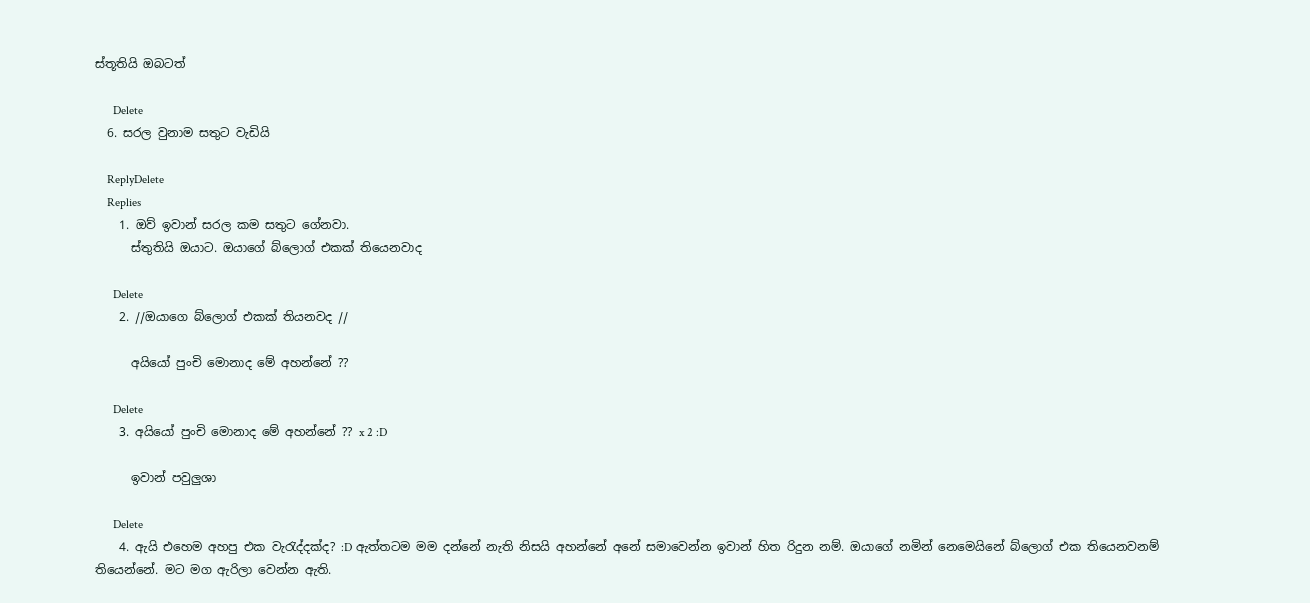ස්තූතියි ඔබටත්

      Delete
  6. සරල වුනාම සතුට වැඩියි

    ReplyDelete
    Replies
    1. ඔව් ඉවාන් සරල කම සතුට ගේනවා.
      ස්තුතියි ඔයාට. ඔයාගේ බ්ලොග් එකක් තියෙනවාද

      Delete
    2. //ඔයාගෙ බ්ලොග් එකක් තියනවද //

      අයියෝ පුංචි මොනාද මේ අහන්නේ ??

      Delete
    3. අයියෝ පුංචි මොනාද මේ අහන්නේ ?? x 2 :D

      ඉවාන් පවුලුශා

      Delete
    4. ඇයි එහෙම අහපු එක වැරැද්දක්ද? :D ඇත්තටම මම දන්නේ නැති නිසයි අහන්නේ අනේ සමාවෙන්න ඉවාන් හිත රිදුන නම්. ඔයාගේ නමින් නෙමෙයිනේ බ්ලොග් එක තියෙනවනම් තියෙන්නේ. මට මග ඇරිලා වෙන්න ඇති.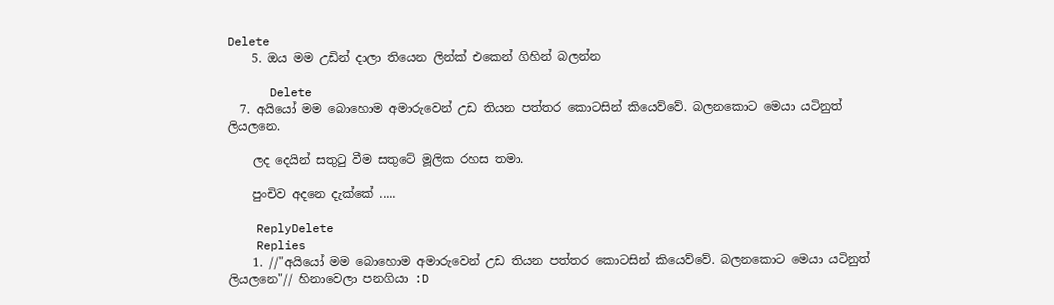Delete
    5. ඔය මම උඩින් දාලා තියෙන ලින්ක් එකෙන් ගිහින් බලන්න

      Delete
  7. අයියෝ මම බොහොම අමාරුවෙන් උඩ තියන පත්තර කොටසින් කියෙව්වේ. බලනකොට මෙයා යටිනුත් ලියලනෙ.

    ලද දෙයින් සතුටු වීම සතුටේ මූලික රහස තමා.

    පුංචිව අදනෙ දැක්කේ .....

    ReplyDelete
    Replies
    1. //"අයියෝ මම බොහොම අමාරුවෙන් උඩ තියන පත්තර කොටසින් කියෙව්වේ. බලනකොට මෙයා යටිනුත් ලියලනෙ"// හිනාවෙලා පනගියා :D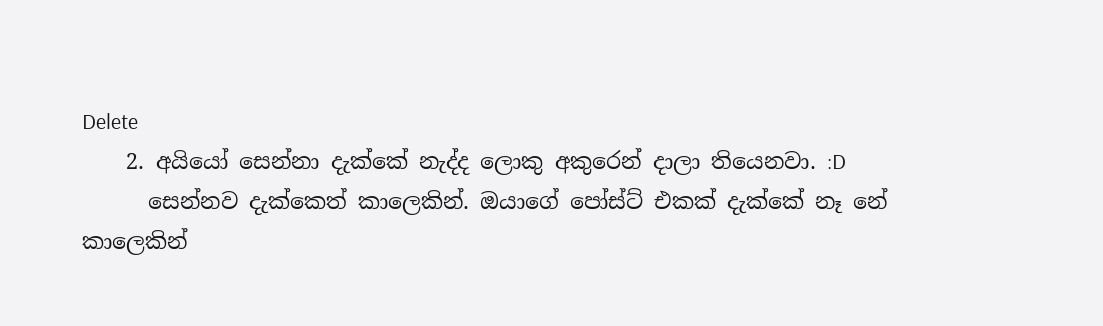Delete
    2. අයියෝ සෙන්නා දැක්කේ නැද්ද ලොකු අකුරෙන් දාලා තියෙනවා. :D
      සෙන්නව දැක්කෙත් කාලෙකින්. ඔයාගේ පෝස්ට් එකක් දැක්කේ නෑ නේ කාලෙකින්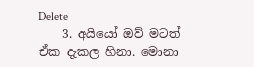Delete
    3. අයියෝ ඔව් මටත් ඒක දැකල හිනා. මොනා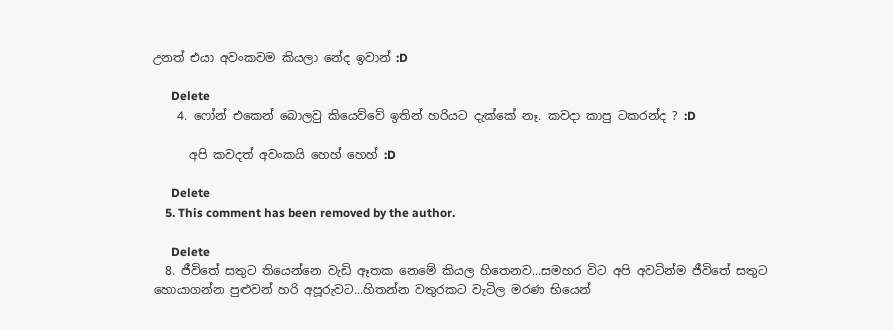උනත් එයා අවංකවම කියලා නේද ඉවාන් :D

      Delete
    4. ෆෝන් එකෙන් බොලවු කියෙව්වේ ඉතින් හරියට දැක්කේ නෑ. කවදා කාපු ටකරන්ද ? :D

      අපි කවදත් අවංකයි හෙහ් හෙහ් :D

      Delete
    5. This comment has been removed by the author.

      Delete
  8. ජීවිතේ සතුට තියෙන්නෙ වැඩි ඈතක නෙමේ කියල හිතෙනව...සමහර විට අපි අවටින්ම ජීවිතේ සතුට හොයාගන්න පුළුවන් හරි අපූරුවට...හිතන්න වතුරකට වැටිල මරණ භියෙන්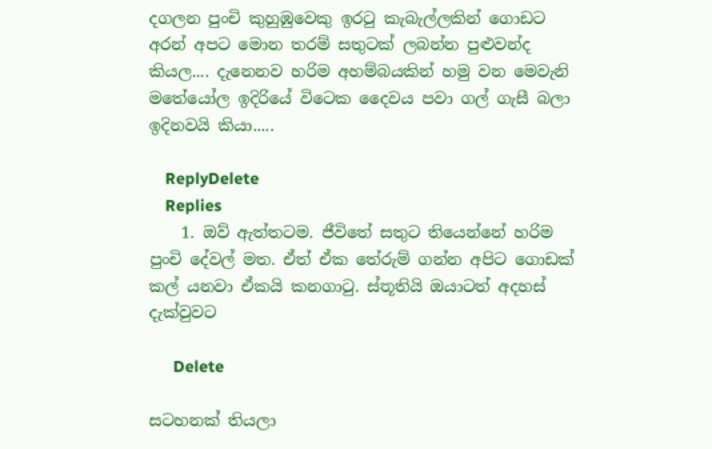දගලන පුංචි කුහුඹුවෙකු ඉරටු කැබැල්ලකින් ගොඩට අරන් අපට මොන තරම් සතුටක් ලබන්න පුළුවන්ද කියල.... දැනෙනව හරිම අහම්බයකින් හමු වන මෙවැනි මතේයෝල ඉදිරියේ විටෙක දෛවය පවා ගල් ගැසී බලා ඉදිනවයි කියා.....

    ReplyDelete
    Replies
    1. ඔව් ඇත්තටම. ජීවිතේ සතුට තියෙන්නේ හරිම පුංචි දේවල් මත. ඒත් ඒක තේරුම් ගන්න අපිට ගොඩක් කල් යනවා ඒකයි කනගාටු. ස්තූතියි ඔයාටත් අදහස් දැක්වුවට

      Delete

සටහනක් තියලා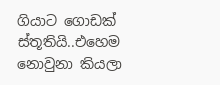ගියාට ගොඩක් ස්තූතියි..එහෙම නොවුනා කියලා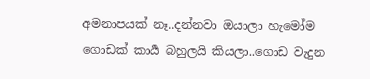අමනාපයක් නෑ..දන්නවා ඔයාලා හැමෝම ගොඩක් කාර්‍ය බහුලයි කියලා..ගොඩ වැදුන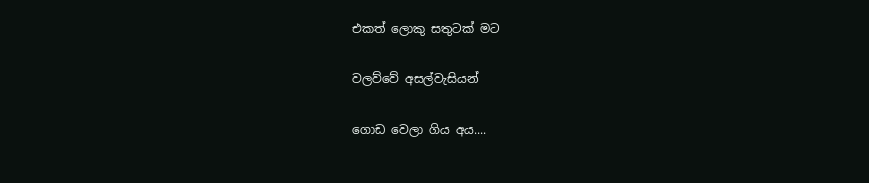එකත් ලොකු සතුටක් මට

වලව්වේ අසල්වැසියන්

ගොඩ වෙලා ගිය අය....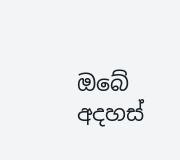ඔබේ අදහස්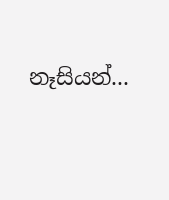නෑසියන්...